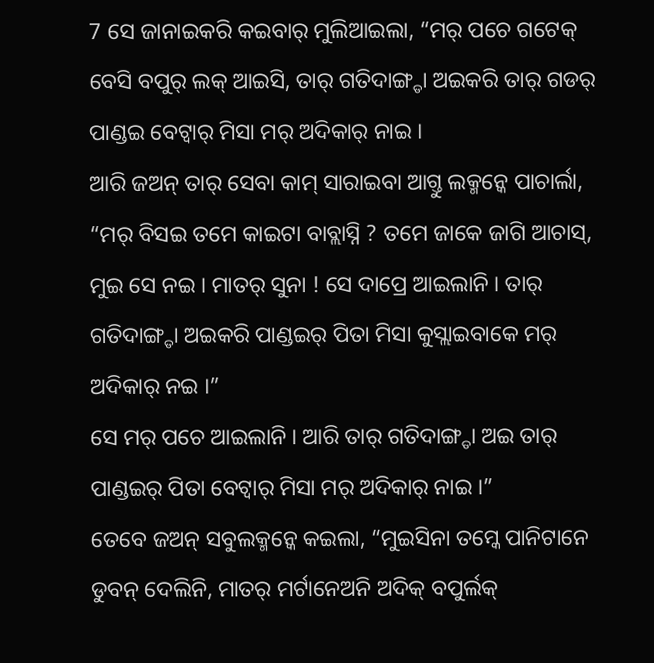7 ସେ ଜାନାଇକରି କଇବାର୍ ମୁଲିଆଇଲା, “ମର୍ ପଚେ ଗଟେକ୍ ବେସି ବପୁର୍ ଲକ୍ ଆଇସି, ତାର୍ ଗତିଦାଙ୍ଗ୍ଡା ଅଇକରି ତାର୍ ଗଡର୍ ପାଣ୍ଡଇ ବେଟ୍ବାର୍ ମିସା ମର୍ ଅଦିକାର୍ ନାଇ ।
ଆରି ଜଅନ୍ ତାର୍ ସେବା କାମ୍ ସାରାଇବା ଆଗ୍ତୁ ଲକ୍ମନ୍କେ ପାଚାର୍ଲା, “ମର୍ ବିସଇ ତମେ କାଇଟା ବାବ୍ଲାସ୍ନି ? ତମେ ଜାକେ ଜାଗି ଆଚାସ୍, ମୁଇ ସେ ନଇ । ମାତର୍ ସୁନା ! ସେ ଦାପ୍ରେ ଆଇଲାନି । ତାର୍ ଗତିଦାଙ୍ଗ୍ଡା ଅଇକରି ପାଣ୍ଡଇର୍ ପିତା ମିସା କୁସ୍ଲାଇବାକେ ମର୍ ଅଦିକାର୍ ନଇ ।”
ସେ ମର୍ ପଚେ ଆଇଲାନି । ଆରି ତାର୍ ଗତିଦାଙ୍ଗ୍ଡା ଅଇ ତାର୍ ପାଣ୍ଡଇର୍ ପିତା ବେଟ୍ବାର୍ ମିସା ମର୍ ଅଦିକାର୍ ନାଇ ।”
ତେବେ ଜଅନ୍ ସବୁଲକ୍ମନ୍କେ କଇଲା, “ମୁଇସିନା ତମ୍କେ ପାନିଟାନେ ଡୁବନ୍ ଦେଲିନି, ମାତର୍ ମର୍ଟାନେଅନି ଅଦିକ୍ ବପୁର୍ଲକ୍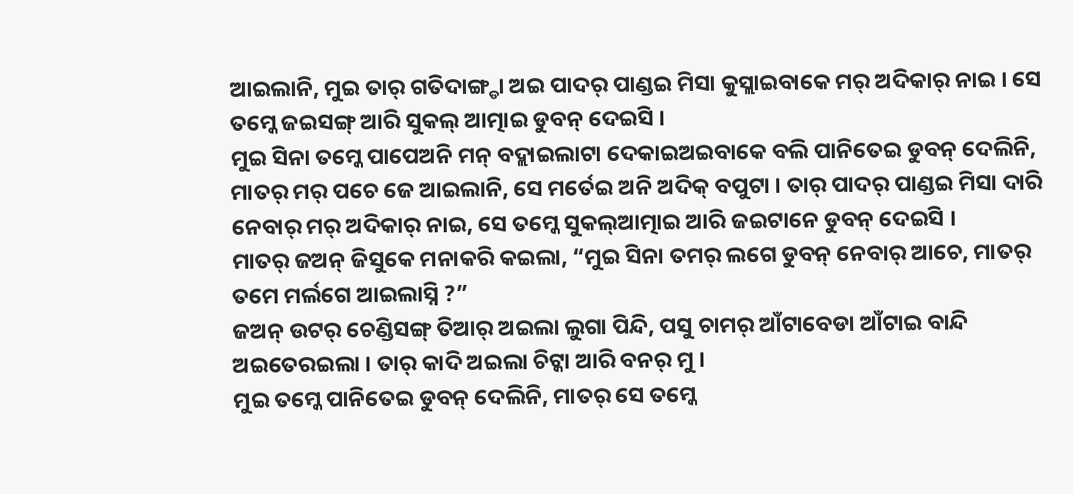ଆଇଲାନି, ମୁଇ ତାର୍ ଗତିଦାଙ୍ଗ୍ଡା ଅଇ ପାଦର୍ ପାଣ୍ଡଇ ମିସା କୁସ୍ଲାଇବାକେ ମର୍ ଅଦିକାର୍ ନାଇ । ସେ ତମ୍କେ ଜଇସଙ୍ଗ୍ ଆରି ସୁକଲ୍ ଆତ୍ମାଇ ଡୁବନ୍ ଦେଇସି ।
ମୁଇ ସିନା ତମ୍କେ ପାପେଅନି ମନ୍ ବଦ୍ଲାଇଲାଟା ଦେକାଇଅଇବାକେ ବଲି ପାନିତେଇ ଡୁବନ୍ ଦେଲିନି, ମାତର୍ ମର୍ ପଚେ ଜେ ଆଇଲାନି, ସେ ମର୍ତେଇ ଅନି ଅଦିକ୍ ବପୁଟା । ତାର୍ ପାଦର୍ ପାଣ୍ଡଇ ମିସା ଦାରି ନେବାର୍ ମର୍ ଅଦିକାର୍ ନାଇ, ସେ ତମ୍କେ ସୁକଲ୍ଆତ୍ମାଇ ଆରି ଜଇଟାନେ ଡୁବନ୍ ଦେଇସି ।
ମାତର୍ ଜଅନ୍ ଜିସୁକେ ମନାକରି କଇଲା, “ମୁଇ ସିନା ତମର୍ ଲଗେ ଡୁବନ୍ ନେବାର୍ ଆଚେ, ମାତର୍ ତମେ ମର୍ଲଗେ ଆଇଲାସ୍ନି ?”
ଜଅନ୍ ଉଟର୍ ଚେଣ୍ଡିସଙ୍ଗ୍ ତିଆର୍ ଅଇଲା ଲୁଗା ପିନ୍ଦି, ପସୁ ଚାମର୍ ଆଁଟାବେଡା ଆଁଟାଇ ବାନ୍ଦି ଅଇତେରଇଲା । ତାର୍ କାଦି ଅଇଲା ଚିଟ୍କା ଆରି ବନର୍ ମୁ ।
ମୁଇ ତମ୍କେ ପାନିତେଇ ଡୁବନ୍ ଦେଲିନି, ମାତର୍ ସେ ତମ୍କେ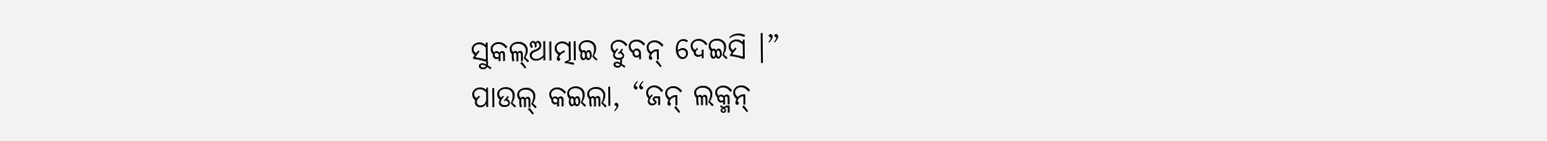ସୁକଲ୍ଆତ୍ମାଇ ଡୁବନ୍ ଦେଇସି ।”
ପାଉଲ୍ କଇଲା, “ଜନ୍ ଲକ୍ମନ୍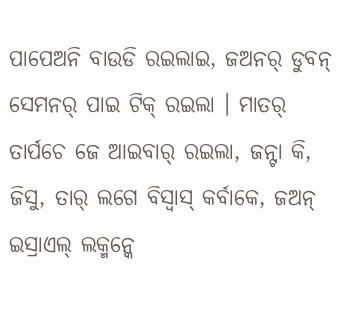ପାପେଅନି ବାଉଡି ରଇଲାଇ, ଜଅନର୍ ଡୁବନ୍ ସେମନର୍ ପାଇ ଟିକ୍ ରଇଲା । ମାତର୍ ତାର୍ପଚେ ଜେ ଆଇବାର୍ ରଇଲା, ଜନ୍ଟା କି, ଜିସୁ, ତାର୍ ଲଗେ ବିସ୍ବାସ୍ କର୍ବାକେ, ଜଅନ୍ ଇସ୍ରାଏଲ୍ ଲକ୍ମନ୍କେ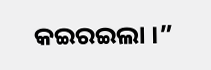କଇରଇଲା ।”